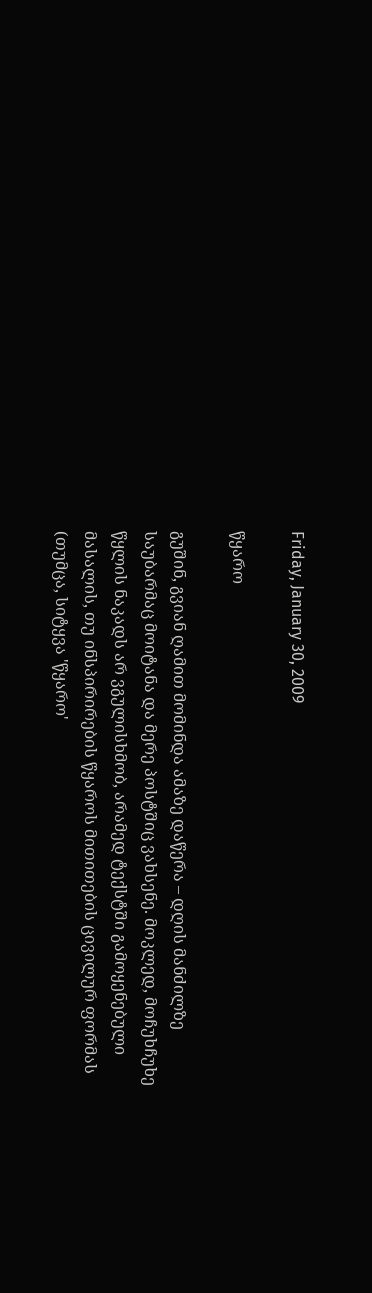Friday, January 30, 2009

წყარო

გუშინ, გვიან ღამით მომინდა ამაზე დაწერა – დღის მანძილზე საუბარმაც მოიტანა და მერე პოსტშიც ვახსენე. მოკლედ, მოჩუხჩუხე წყლის ნაკადს არ ვგულისხმობ, არამედ ტექსტში გამოყენებული მასალის, თუ ინსპირირების წყაროს მითითების ცივილურ ფორმას (თუმცა, სიტყვა 'წყარო'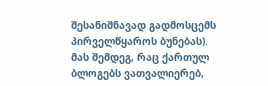შესანიშნავად გადმოსცემს პირველწყაროს ბუნებას).
მას შემდეგ, რაც ქართულ ბლოგებს ვათვალიერებ,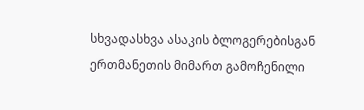სხვადასხვა ასაკის ბლოგერებისგან ერთმანეთის მიმართ გამოჩენილი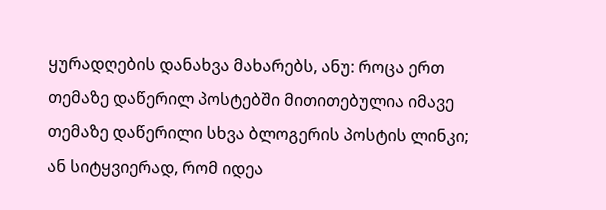ყურადღების დანახვა მახარებს, ანუ: როცა ერთ თემაზე დაწერილ პოსტებში მითითებულია იმავე თემაზე დაწერილი სხვა ბლოგერის პოსტის ლინკი; ან სიტყვიერად, რომ იდეა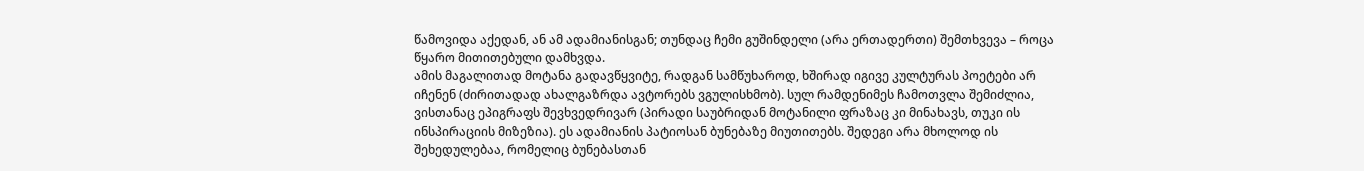წამოვიდა აქედან, ან ამ ადამიანისგან; თუნდაც ჩემი გუშინდელი (არა ერთადერთი) შემთხვევა – როცა წყარო მითითებული დამხვდა.
ამის მაგალითად მოტანა გადავწყვიტე, რადგან სამწუხაროდ, ხშირად იგივე კულტურას პოეტები არ იჩენენ (ძირითადად ახალგაზრდა ავტორებს ვგულისხმობ). სულ რამდენიმეს ჩამოთვლა შემიძლია, ვისთანაც ეპიგრაფს შევხვედრივარ (პირადი საუბრიდან მოტანილი ფრაზაც კი მინახავს, თუკი ის ინსპირაციის მიზეზია). ეს ადამიანის პატიოსან ბუნებაზე მიუთითებს. შედეგი არა მხოლოდ ის შეხედულებაა, რომელიც ბუნებასთან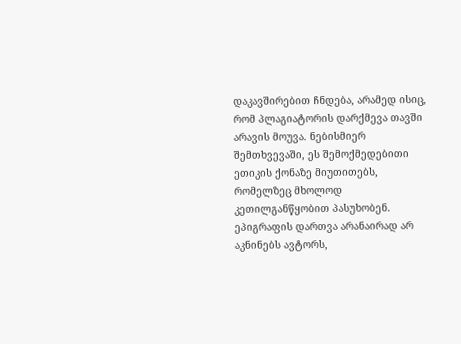დაკავშირებით ჩნდება, არამედ ისიც, რომ პლაგიატორის დარქმევა თავში არავის მოუვა. ნებისმიერ შემთხვევაში, ეს შემოქმედებითი ეთიკის ქონაზე მიუთითებს, რომელზეც მხოლოდ კეთილგანწყობით პასუხობენ.
ეპიგრაფის დართვა არანაირად არ აკნინებს ავტორს,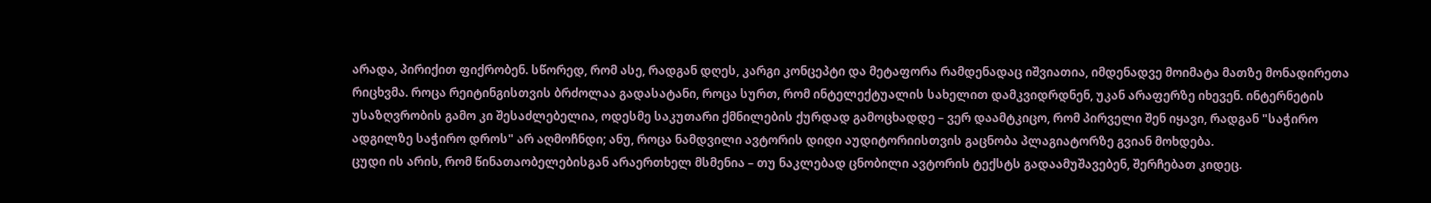არადა, პირიქით ფიქრობენ. სწორედ, რომ ასე, რადგან დღეს, კარგი კონცეპტი და მეტაფორა რამდენადაც იშვიათია, იმდენადვე მოიმატა მათზე მონადირეთა რიცხვმა. როცა რეიტინგისთვის ბრძოლაა გადასატანი, როცა სურთ, რომ ინტელექტუალის სახელით დამკვიდრდნენ, უკან არაფერზე იხევენ. ინტერნეტის უსაზღვრობის გამო კი შესაძლებელია, ოდესმე საკუთარი ქმნილების ქურდად გამოცხადდე – ვერ დაამტკიცო, რომ პირველი შენ იყავი, რადგან "საჭირო ადგილზე საჭირო დროს" არ აღმოჩნდი; ანუ, როცა ნამდვილი ავტორის დიდი აუდიტორიისთვის გაცნობა პლაგიატორზე გვიან მოხდება.
ცუდი ის არის, რომ წინათაობელებისგან არაერთხელ მსმენია – თუ ნაკლებად ცნობილი ავტორის ტექსტს გადაამუშავებენ, შერჩებათ კიდეც.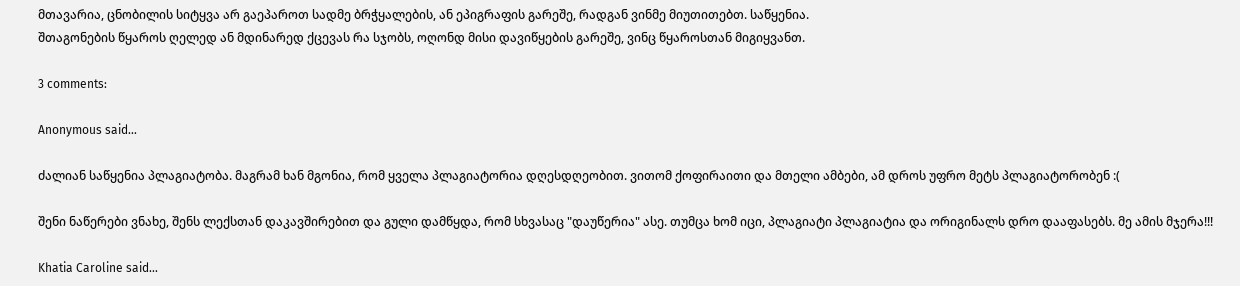მთავარია, ცნობილის სიტყვა არ გაეპაროთ სადმე ბრჭყალების, ან ეპიგრაფის გარეშე, რადგან ვინმე მიუთითებთ. საწყენია.
შთაგონების წყაროს ღელედ ან მდინარედ ქცევას რა სჯობს, ოღონდ მისი დავიწყების გარეშე, ვინც წყაროსთან მიგიყვანთ.

3 comments:

Anonymous said...

ძალიან საწყენია პლაგიატობა. მაგრამ ხან მგონია, რომ ყველა პლაგიატორია დღესდღეობით. ვითომ ქოფირაითი და მთელი ამბები, ამ დროს უფრო მეტს პლაგიატორობენ :(

შენი ნაწერები ვნახე, შენს ლექსთან დაკავშირებით და გული დამწყდა, რომ სხვასაც "დაუწერია" ასე. თუმცა ხომ იცი, პლაგიატი პლაგიატია და ორიგინალს დრო დააფასებს. მე ამის მჯერა!!!

Khatia Caroline said...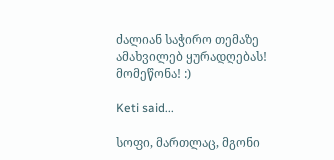ძალიან საჭირო თემაზე ამახვილებ ყურადღებას! მომეწონა! :)

Keti said...

სოფი, მართლაც, მგონი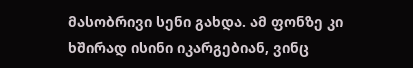მასობრივი სენი გახდა. ამ ფონზე კი ხშირად ისინი იკარგებიან, ვინც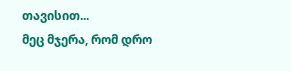თავისით...
მეც მჯერა, რომ დრო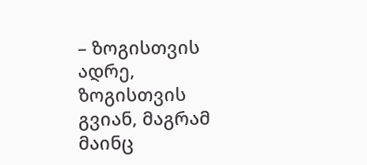– ზოგისთვის ადრე, ზოგისთვის გვიან, მაგრამ მაინც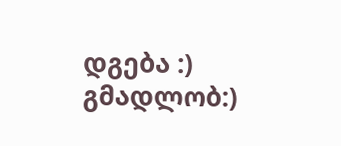დგება :)
გმადლობ:)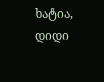ხატია,
დიდი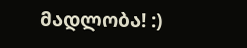მადლობა! :)